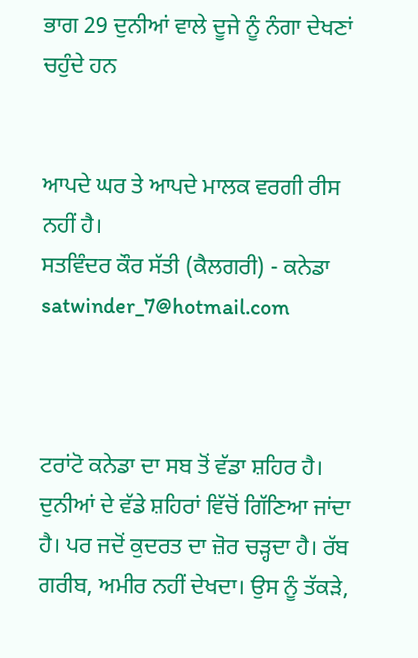ਭਾਗ 29 ਦੁਨੀਆਂ ਵਾਲੇ ਦੂਜੇ ਨੂੰ ਨੰਗਾ ਦੇਖਣਾਂ ਚਹੁੰਦੇ ਹਨ


ਆਪਦੇ ਘਰ ਤੇ ਆਪਦੇ ਮਾਲਕ ਵਰਗੀ ਰੀਸ ਨਹੀਂ ਹੈ।
ਸਤਵਿੰਦਰ ਕੌਰ ਸੱਤੀ (ਕੈਲਗਰੀ) - ਕਨੇਡਾ
satwinder_7@hotmail.com



ਟਰਾਂਟੋ ਕਨੇਡਾ ਦਾ ਸਬ ਤੋਂ ਵੱਡਾ ਸ਼ਹਿਰ ਹੈ। ਦੁਨੀਆਂ ਦੇ ਵੱਡੇ ਸ਼ਹਿਰਾਂ ਵਿੱਚੋਂ ਗਿੱਣਿਆ ਜਾਂਦਾ ਹੈ। ਪਰ ਜਦੋਂ ਕੁਦਰਤ ਦਾ ਜ਼ੋਰ ਚੜ੍ਹਦਾ ਹੈ। ਰੱਬ ਗਰੀਬ, ਅਮੀਰ ਨਹੀਂ ਦੇਖਦਾ। ਉਸ ਨੂੰ ਤੱਕੜੇ,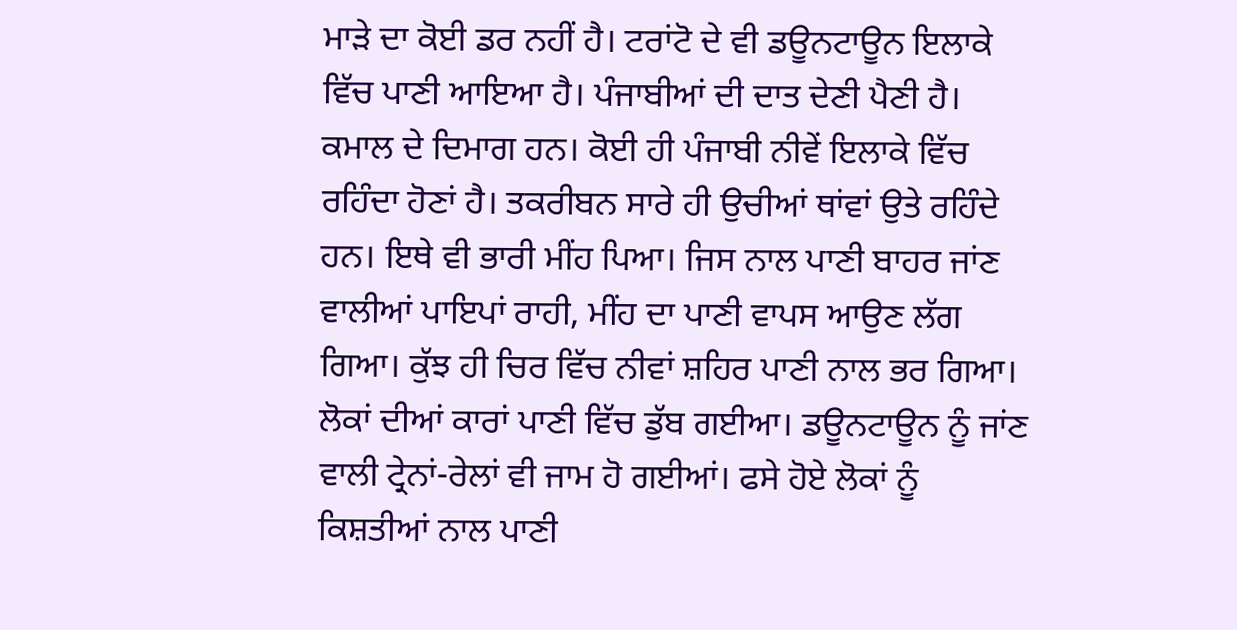ਮਾੜੇ ਦਾ ਕੋਈ ਡਰ ਨਹੀਂ ਹੈ। ਟਰਾਂਟੋ ਦੇ ਵੀ ਡਊਨਟਾਊਨ ਇਲਾਕੇ ਵਿੱਚ ਪਾਣੀ ਆਇਆ ਹੈ। ਪੰਜਾਬੀਆਂ ਦੀ ਦਾਤ ਦੇਣੀ ਪੈਣੀ ਹੈ। ਕਮਾਲ ਦੇ ਦਿਮਾਗ ਹਨ। ਕੋਈ ਹੀ ਪੰਜਾਬੀ ਨੀਵੇਂ ਇਲਾਕੇ ਵਿੱਚ ਰਹਿੰਦਾ ਹੋਣਾਂ ਹੈ। ਤਕਰੀਬਨ ਸਾਰੇ ਹੀ ਉਚੀਆਂ ਥਾਂਵਾਂ ਉਤੇ ਰਹਿੰਦੇ ਹਨ। ਇਥੇ ਵੀ ਭਾਰੀ ਮੀਂਹ ਪਿਆ। ਜਿਸ ਨਾਲ ਪਾਣੀ ਬਾਹਰ ਜਾਂਣ ਵਾਲੀਆਂ ਪਾਇਪਾਂ ਰਾਹੀ, ਮੀਂਹ ਦਾ ਪਾਣੀ ਵਾਪਸ ਆਉਣ ਲੱਗ ਗਿਆ। ਕੁੱਝ ਹੀ ਚਿਰ ਵਿੱਚ ਨੀਵਾਂ ਸ਼ਹਿਰ ਪਾਣੀ ਨਾਲ ਭਰ ਗਿਆ। ਲੋਕਾਂ ਦੀਆਂ ਕਾਰਾਂ ਪਾਣੀ ਵਿੱਚ ਡੁੱਬ ਗਈਆ। ਡਊਨਟਾਊਨ ਨੂੰ ਜਾਂਣ ਵਾਲੀ ਟ੍ਰੇਨਾਂ-ਰੇਲਾਂ ਵੀ ਜਾਮ ਹੋ ਗਈਆਂ। ਫਸੇ ਹੋਏ ਲੋਕਾਂ ਨੂੰ ਕਿਸ਼ਤੀਆਂ ਨਾਲ ਪਾਣੀ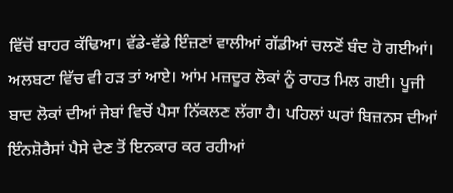ਵਿੱਚੋਂ ਬਾਹਰ ਕੱਢਿਆ। ਵੱਡੇ-ਵੱਡੇ ਇੰਜ਼ਣਾਂ ਵਾਲੀਆਂ ਗੱਡੀਆਂ ਚਲਣੋਂ ਬੰਦ ਹੋ ਗਈਆਂ। ਅਲਬਟਾ ਵਿੱਚ ਵੀ ਹੜ ਤਾਂ ਆਏ। ਆਂਮ ਮਜ਼ਦੂਰ ਲੋਕਾਂ ਨੂੰ ਰਾਹਤ ਮਿਲ ਗਈ। ਪੂਜੀ ਬਾਦ ਲੋਕਾਂ ਦੀਆਂ ਜੇਬਾਂ ਵਿਚੋਂ ਪੈਸਾ ਨਿੱਕਲਣ ਲੱਗਾ ਹੈ। ਪਹਿਲਾਂ ਘਰਾਂ ਬਿਜ਼ਨਸ ਦੀਆਂ ਇੰਨਸ਼ੋਰੈਸਾਂ ਪੈਸੇ ਦੇਣ ਤੋਂ ਇਨਕਾਰ ਕਰ ਰਹੀਆਂ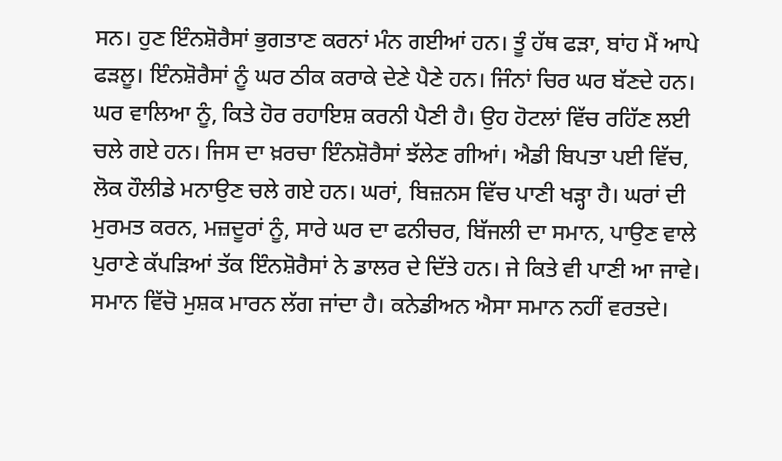ਸਨ। ਹੁਣ ਇੰਨਸ਼ੋਰੈਸਾਂ ਭੁਗਤਾਣ ਕਰਨਾਂ ਮੰਨ ਗਈਆਂ ਹਨ। ਤੂੰ ਹੱਥ ਫੜਾ, ਬਾਂਹ ਮੈਂ ਆਪੇ ਫੜਲੂ। ਇੰਨਸ਼ੋਰੈਸਾਂ ਨੂੰ ਘਰ ਠੀਕ ਕਰਾਕੇ ਦੇਣੇ ਪੈਣੇ ਹਨ। ਜਿੰਨਾਂ ਚਿਰ ਘਰ ਬੱਣਦੇ ਹਨ। ਘਰ ਵਾਲਿਆ ਨੂੰ, ਕਿਤੇ ਹੋਰ ਰਹਾਇਸ਼ ਕਰਨੀ ਪੈਣੀ ਹੈ। ਉਹ ਹੋਟਲਾਂ ਵਿੱਚ ਰਹਿੱਣ ਲਈ ਚਲੇ ਗਏ ਹਨ। ਜਿਸ ਦਾ ਖ਼ਰਚਾ ਇੰਨਸ਼ੋਰੈਸਾਂ ਝੱਲੇਣ ਗੀਆਂ। ਐਡੀ ਬਿਪਤਾ ਪਈ ਵਿੱਚ, ਲੋਕ ਹੌਲੀਡੇ ਮਨਾਉਣ ਚਲੇ ਗਏ ਹਨ। ਘਰਾਂ, ਬਿਜ਼ਨਸ ਵਿੱਚ ਪਾਣੀ ਖੜ੍ਹਾ ਹੈ। ਘਰਾਂ ਦੀ ਮੁਰਮਤ ਕਰਨ, ਮਜ਼ਦੂਰਾਂ ਨੂੰ, ਸਾਰੇ ਘਰ ਦਾ ਫਨੀਚਰ, ਬਿੱਜਲੀ ਦਾ ਸਮਾਨ, ਪਾਉਣ ਵਾਲੇ ਪੁਰਾਣੇ ਕੱਪੜਿਆਂ ਤੱਕ ਇੰਨਸ਼ੋਰੈਸਾਂ ਨੇ ਡਾਲਰ ਦੇ ਦਿੱਤੇ ਹਨ। ਜੇ ਕਿਤੇ ਵੀ ਪਾਣੀ ਆ ਜਾਵੇ। ਸਮਾਨ ਵਿੱਚੋ ਮੁਸ਼ਕ ਮਾਰਨ ਲੱਗ ਜਾਂਦਾ ਹੈ। ਕਨੇਡੀਅਨ ਐਸਾ ਸਮਾਨ ਨਹੀਂ ਵਰਤਦੇ।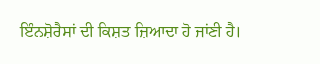ਇੰਨਸ਼ੋਰੈਸਾਂ ਦੀ ਕਿਸ਼ਤ ਜ਼ਿਆਦਾ ਹੋ ਜਾਂਣੀ ਹੈ।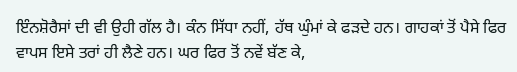ਇੰਨਸ਼ੋਰੈਸਾਂ ਦੀ ਵੀ ਉਹੀ ਗੱਲ ਹੈ। ਕੰਨ ਸਿੱਧਾ ਨਹੀਂ, ਹੱਥ ਘੁੰਮਾਂ ਕੇ ਫੜਦੇ ਹਨ। ਗਾਹਕਾਂ ਤੋਂ ਪੈਸੇ ਫਿਰ ਵਾਪਸ ਇਸੇ ਤਰਾਂ ਹੀ ਲੈਣੇ ਹਨ। ਘਰ ਫਿਰ ਤੋਂ ਨਵੇਂ ਬੱਣ ਕੇ,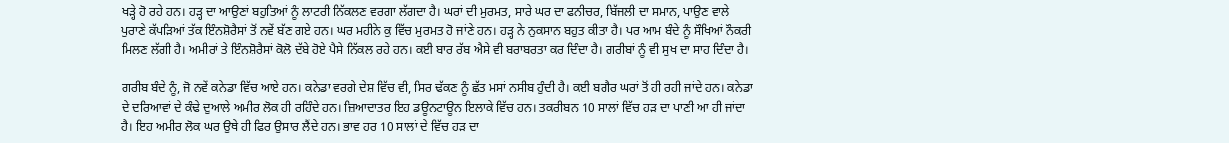ਖੜ੍ਹੇ ਹੋ ਰਹੇ ਹਨ। ਹੜ੍ਹ ਦਾ ਆਉਣਾਂ ਬਹੁਤਿਆਂ ਨੂੰ ਲਾਟਰੀ ਨਿੱਕਲਣ ਵਰਗਾ ਲੱਗਦਾ ਹੈ। ਘਰਾਂ ਦੀ ਮੁਰਮਤ, ਸਾਰੇ ਘਰ ਦਾ ਫਨੀਚਰ, ਬਿੱਜਲੀ ਦਾ ਸਮਾਨ, ਪਾਉਣ ਵਾਲੇ ਪੁਰਾਣੇ ਕੱਪੜਿਆਂ ਤੱਕ ਇੰਨਸ਼ੋਰੈਸਾਂ ਤੋਂ ਨਵੇਂ ਬੱਣ ਗਏ ਹਨ। ਘਰ ਮਹੀਨੇ ਕੁ ਵਿੱਚ ਮੁਰਮਤ ਹੋ ਜਾਂਣੇ ਹਨ। ਹੜ੍ਹ ਨੇ ਨੁਕਸਾਨ ਬਹੁਤ ਕੀਤਾ ਹੈ। ਪਰ ਆਮ ਬੰਦੇ ਨੂੰ ਸੌਖਿਆਂ ਨੌਕਰੀ ਮਿਲਣ ਲੱਗੀ ਹੈ। ਅਮੀਰਾਂ ਤੇ ਇੰਨਸ਼ੋਰੈਸਾਂ ਕੋਲੋ ਦੱਬੇ ਹੋਏ ਪੈਸੇ ਨਿੱਕਲ ਰਹੇ ਹਨ। ਕਈ ਬਾਰ ਰੱਬ ਐਸੇ ਵੀ ਬਰਾਬਰਤਾ ਕਰ ਦਿੰਦਾ ਹੈ। ਗਰੀਬਾਂ ਨੂੰ ਵੀ ਸੁਖ ਦਾ ਸਾਹ ਦਿੰਦਾ ਹੈ।

ਗਰੀਬ ਬੰਦੇ ਨੂੰ, ਜੋ ਨਵੇਂ ਕਨੇਡਾ ਵਿੱਚ ਆਏ ਹਨ। ਕਨੇਡਾ ਵਰਗੇ ਦੇਸ਼ ਵਿੱਚ ਵੀ, ਸਿਰ ਢੱਕਣ ਨੂੰ ਛੱਤ ਮਸਾਂ ਨਸੀਬ ਹੁੰਦੀ ਹੈ। ਕਈ ਬਗੈਰ ਘਰਾਂ ਤੋਂ ਹੀ ਰਹੀ ਜਾਂਦੇ ਹਨ। ਕਨੇਡਾ ਦੇ ਦਰਿਆਵਾਂ ਦੇ ਕੰਢੇ ਦੁਆਲੇ ਅਮੀਰ ਲੋਕ ਹੀ ਰਹਿੰਦੇ ਹਨ। ਜ਼ਿਆਦਾਤਰ ਇਹ ਡਊਨਟਾਊਨ ਇਲਾਕੇ ਵਿੱਚ ਹਨ। ਤਕਰੀਬਨ 10 ਸਾਲਾਂ ਵਿੱਚ ਹੜ ਦਾ ਪਾਣੀ ਆ ਹੀ ਜਾਂਦਾ ਹੈ। ਇਹ ਅਮੀਰ ਲੋਕ ਘਰ ਉਥੇ ਹੀ ਫਿਰ ਉਸਾਰ ਲੈਂਦੇ ਹਨ। ਭਾਵ ਹਰ 10 ਸਾਲਾਂ ਦੇ ਵਿੱਚ ਹੜ ਦਾ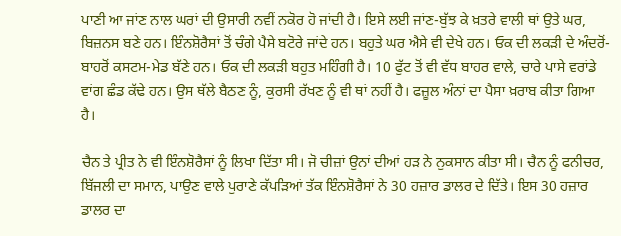ਪਾਣੀ ਆ ਜਾਂਣ ਨਾਲ ਘਰਾਂ ਦੀ ਉਸਾਰੀ ਨਵੀਂ ਨਕੋਰ ਹੋ ਜਾਂਦੀ ਹੈ। ਇਸੇ ਲਈ ਜਾਂਣ-ਬੁੱਝ ਕੇ ਖ਼ਤਰੇ ਵਾਲੀ ਥਾਂ ਉਤੇ ਘਰ, ਬਿਜ਼ਨਸ ਬਣੇ ਹਨ। ਇੰਨਸ਼ੋਰੈਸਾਂ ਤੋਂ ਚੰਗੇ ਪੈਸੇ ਬਟੋਰੇ ਜਾਂਦੇ ਹਨ। ਬਹੁਤੇ ਘਰ ਐਸੇ ਵੀ ਦੇਖੇ ਹਨ। ਓਕ ਦੀ ਲਕੜੀ ਦੇ ਅੰਦਰੋਂ-ਬਾਹਰੋਂ ਕਸਟਮ-ਮੇਡ ਬੱਣੇ ਹਨ। ਓਕ ਦੀ ਲਕੜੀ ਬਹੁਤ ਮਹਿੰਗੀ ਹੈ। 10 ਫੁੱਟ ਤੋਂ ਵੀ ਵੱਧ ਬਾਹਰ ਵਾਲੇ, ਚਾਰੇ ਪਾਸੇ ਵਰਾਂਡੇ ਵਾਂਗ ਛੰਡ ਕੱਢੇ ਹਨ। ਉਸ ਥੱਲੇ ਬੈਠਣ ਨੂੰ, ਕੁਰਸੀ ਰੱਖਣ ਨੂੰ ਵੀ ਥਾਂ ਨਹੀਂ ਹੈ। ਫਜ਼ੂਲ ਅੰਨਾਂ ਦਾ ਪੈਸਾ ਖ਼ਰਾਬ ਕੀਤਾ ਗਿਆ ਹੈ।

ਚੈਨ ਤੇ ਪ੍ਰੀਤ ਨੇ ਵੀ ਇੰਨਸ਼ੋਰੈਸਾਂ ਨੂੰ ਲਿਖਾ ਦਿੱਤਾ ਸੀ। ਜੋ ਚੀਜ਼ਾਂ ਉਨਾਂ ਦੀਆਂ ਹੜ ਨੇ ਨੁਕਸਾਨ ਕੀਤਾ ਸੀ। ਚੈਨ ਨੂੰ ਫਨੀਚਰ, ਬਿੱਜਲੀ ਦਾ ਸਮਾਨ, ਪਾਉਣ ਵਾਲੇ ਪੁਰਾਣੇ ਕੱਪੜਿਆਂ ਤੱਕ ਇੰਨਸ਼ੋਰੈਸਾਂ ਨੇ 30 ਹਜ਼ਾਰ ਡਾਲਰ ਦੇ ਦਿੱਤੇ। ਇਸ 30 ਹਜ਼ਾਰ ਡਾਲਰ ਦਾ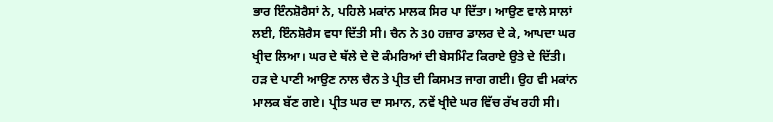ਭਾਰ ਇੰਨਸ਼ੋਰੈਸਾਂ ਨੇ, ਪਹਿਲੇ ਮਕਾਂਨ ਮਾਲਕ ਸਿਰ ਪਾ ਦਿੱਤਾ। ਆਉਣ ਵਾਲੇ ਸਾਲਾਂ ਲਈ, ਇੰਨਸ਼ੋਰੈਸ ਵਧਾ ਦਿੱਤੀ ਸੀ। ਚੈਨ ਨੇ 30 ਹਜ਼ਾਰ ਡਾਲਰ ਦੇ ਕੇ, ਆਪਦਾ ਘਰ ਖ੍ਰੀਦ ਲਿਆ। ਘਰ ਦੇ ਥੱਲੇ ਦੇ ਦੋ ਕੰਮਰਿਆਂ ਦੀ ਬੇਸਮਿੰਟ ਕਿਰਾਏ ਉਤੇ ਦੇ ਦਿੱਤੀ। ਹੜ ਦੇ ਪਾਣੀ ਆਉਣ ਨਾਲ ਚੈਨ ਤੇ ਪ੍ਰੀਤ ਦੀ ਕਿਸਮਤ ਜਾਗ ਗਈ। ਉਹ ਵੀ ਮਕਾਂਨ ਮਾਲਕ ਬੱਣ ਗਏ। ਪ੍ਰੀਤ ਘਰ ਦਾ ਸਮਾਨ, ਨਵੇਂ ਖ੍ਰੀਦੇ ਘਰ ਵਿੱਚ ਰੱਖ ਰਹੀ ਸੀ।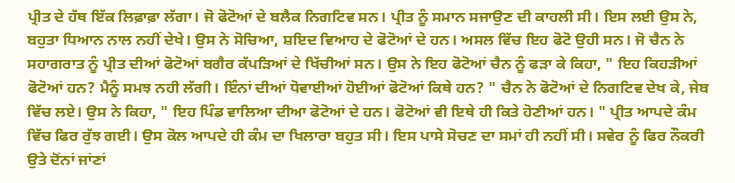ਪ੍ਰੀਤ ਦੇ ਹੱਥ ਇੱਕ ਲਿਫ਼ਾਫ਼ਾ ਲੱਗਾ। ਜੋ ਫੋਟੋਆਂ ਦੇ ਬਲੈਕ ਨਿਗਟਿਵ ਸਨ। ਪ੍ਰੀਤ ਨੂੰ ਸਮਾਨ ਸਜਾਉਣ ਦੀ ਕਾਹਲੀ ਸੀ। ਇਸ ਲਈ ਉਸ ਨੇ, ਬਹੁਤਾ ਧਿਆਨ ਨਾਲ ਨਹੀਂ ਦੇਖੇ। ਉਸ ਨੇ ਸੋਚਿਆ, ਸ਼ਇਦ ਵਿਆਹ ਦੇ ਫੋਟੋਆਂ ਦੇ ਹਨ। ਅਸਲ ਵਿੱਚ ਇਹ ਫੋਟੋ ਉਹੀ ਸਨ। ਜੋ ਚੈਨ ਨੇ ਸਹਾਗਰਾਤ ਨੂੰ ਪ੍ਰੀਤ ਦੀਆਂ ਫੋਟੋਆਂ ਬਗੈਰ ਕੱਪੜਿਆਂ ਦੇ ਖਿੱਚੀਆਂ ਸਨ। ਉਸ ਨੇ ਇਹ ਫੋਟੋਆਂ ਚੈਨ ਨੂੰ ਫੜਾ ਕੇ ਕਿਹਾ, " ਇਹ ਕਿਹੜੀਆਂ ਫੋਟੋਆਂ ਹਨ? ਮੈਨੂੰ ਸਮਝ ਨਹੀ ਲੱਗੀ। ਇੰਨਾਂ ਦੀਆਂ ਧੋਵਾਈਆਂ ਹੋਈਆਂ ਫੋਟੋਆਂ ਕਿਥੇ ਹਨ? " ਚੈਨ ਨੇ ਫੋਟੋਆਂ ਦੇ ਨਿਗਟਿਵ ਦੇਖ ਕੇ, ਜੇਬ ਵਿੱਚ ਲਏ। ਉਸ ਨੇ ਕਿਹਾ, " ਇਹ ਪਿੰਡ ਵਾਲਿਆ ਦੀਆ ਫੋਟੋਆਂ ਦੇ ਹਨ। ਫੋਟੋਆਂ ਵੀ ਇਥੇ ਹੀ ਕਿਤੇ ਹੋਣੀਆਂ ਹਨ। " ਪ੍ਰੀਤ ਆਪਦੇ ਕੰਮ ਵਿੱਚ ਫਿਰ ਰੁੱਝ ਗਈ। ਉਸ ਕੋਲ ਆਪਦੇ ਹੀ ਕੰਮ ਦਾ ਖਿਲਾਰਾ ਬਹੁਤ ਸੀ। ਇਸ ਪਾਸੇ ਸੋਚਣ ਦਾ ਸਮਾਂ ਹੀ ਨਹੀਂ ਸੀ। ਸਵੇਰ ਨੂੰ ਫਿਰ ਨੌਕਰੀ ਉਤੇ ਦੋਂਨਾਂ ਜਾਂਣਾਂ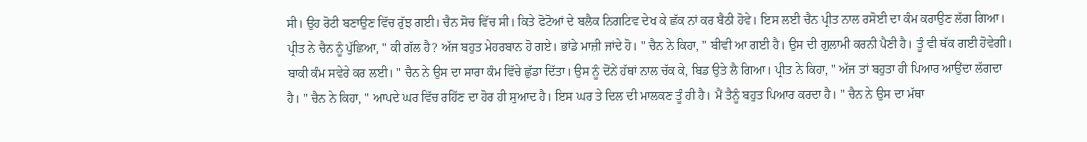ਸੀ। ਉਹ ਰੋਟੀ ਬਣਾਉਣ ਵਿੱਚ ਰੁੱਝ ਗਈ। ਚੈਨ ਸੋਚ ਵਿੱਚ ਸੀ। ਕਿਤੇ ਫੋਟੋਆਂ ਦੇ ਬਲੈਕ ਨਿਗਟਿਵ ਦੇਖ ਕੇ ਛੱਕ ਨਾਂ ਕਰ ਬੈਠੀ ਹੋਵੇ। ਇਸ ਲਈ ਚੈਨ ਪ੍ਰੀਤ ਨਾਲ ਰਸੋਈ ਦਾ ਕੰਮ ਕਰਾਉਣ ਲੱਗ ਗਿਆ। ਪ੍ਰੀਤ ਨੇ ਚੈਨ ਨੂੰ ਪੁੱਛਿਆ, " ਕੀ ਗੱਲ ਹੈ? ਅੱਜ ਬਹੁਤ ਮੇਹਰਬਾਨ ਹੋ ਗਏ। ਭਾਂਡੇ ਮਾਜ਼ੀ ਜਾਂਦੇ ਹੋ। " ਚੈਨ ਨੇ ਕਿਹਾ, " ਬੀਵੀ ਆ ਗਈ ਹੈ। ਉਸ ਦੀ ਗੁਲਾਮੀ ਕਰਨੀ ਪੈਣੀ ਹੈ। ਤੂੰ ਵੀ ਥੱਕ ਗਈ ਹੋਵੇਗੀ। ਬਾਕੀ ਕੰਮ ਸਵੇਰੇ ਕਰ ਲਈ। " ਚੈਨ ਨੇ ਉਸ ਦਾ ਸਾਰਾ ਕੰਮ ਵਿੱਚੇ ਛੁੱਡਾ ਦਿੱਤਾ। ਉਸ ਨੂੰ ਦੋਂਨੇਂ ਹੱਥਾਂ ਨਾਲ ਚੱਕ ਕੇ, ਬਿਡ ਉਤੇ ਲੈ ਗਿਆ। ਪ੍ਰੀਤ ਨੇ ਕਿਹਾ, " ਅੱਜ ਤਾਂ ਬਹੁਤਾ ਹੀ ਪਿਆਰ ਆਉਂਦਾ ਲੱਗਦਾ ਹੈ। " ਚੈਨ ਨੇ ਕਿਹਾ, " ਆਪਦੇ ਘਰ ਵਿੱਚ ਰਹਿੱਣ ਦਾ ਹੋਰ ਹੀ ਸੁਆਦ ਹੈ। ਇਸ ਘਰ ਤੇ ਦਿਲ ਦੀ ਮਾਲਕਣ ਤੂੰ ਹੀ ਹੈ। ਮੈਂ ਤੈਨੂੰ ਬਹੁਤ ਪਿਆਰ ਕਰਦਾ ਹੈ। " ਚੈਨ ਨੇ ਉਸ ਦਾ ਮੱਥਾ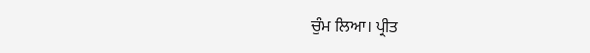ਚੁੰਮ ਲਿਆ। ਪ੍ਰੀਤ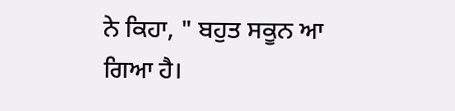ਨੇ ਕਿਹਾ, " ਬਹੁਤ ਸਕੂਨ ਆ ਗਿਆ ਹੈ।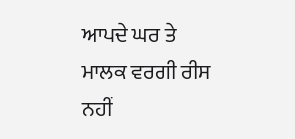ਆਪਦੇ ਘਰ ਤੇ ਮਾਲਕ ਵਰਗੀ ਰੀਸ ਨਹੀਂ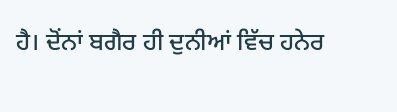ਹੈ। ਦੋਂਨਾਂ ਬਗੈਰ ਹੀ ਦੁਨੀਆਂ ਵਿੱਚ ਹਨੇਰ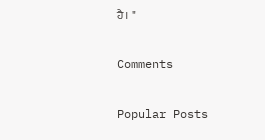ਹੈ। "

Comments

Popular Posts